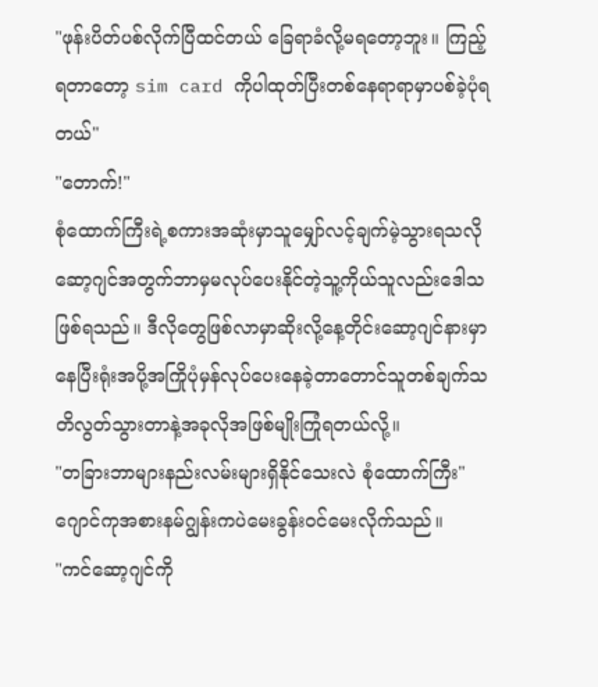"ဖုန်းပိတ်ပစ်လိုက်ပြီထင်တယ် ခြေရာခံလို့မရတော့ဘူး။ ကြည့်ရတာတော့ sim card ကိုပါထုတ်ပြီးတစ်နေရာရာမှာပစ်ခဲ့ပုံရတယ်"
"တောက်!"
စုံထောက်ကြီးရဲ့စကားအဆုံးမှာသူမျှော်လင့်ချက်မဲ့သွားရသလို ဆော့ဂျင်အတွက်ဘာမှမလုပ်ပေးနိုင်တဲ့သူ့ကိုယ်သူလည်းဒေါသဖြစ်ရသည်။ ဒီလိုတွေဖြစ်လာမှာဆိုးလို့နေ့တိုင်းဆော့ဂျင်နားမှာနေပြီးရုံးအပို့အကြိုပုံမှန်လုပ်ပေးနေခဲ့တာတောင်သူတစ်ချက်သတိလွတ်သွားတာနဲ့အခုလိုအဖြစ်မျိုးကြုံရတယ်လို့။
"တခြားဘာများနည်းလမ်းများရှိနိုင်သေးလဲ စုံထောက်ကြီး"
ဂျောင်ကုအစားနမ်ဂျွန်းကပဲမေးခွန်းဝင်မေးလိုက်သည်။
"ကင်ဆော့ဂျင်ကို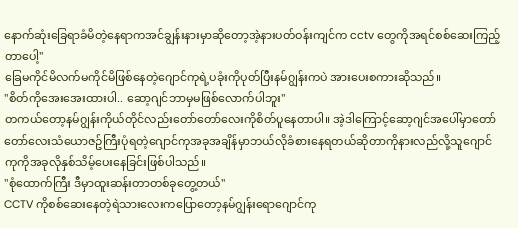နောက်ဆုံးခြေရာခံမိတဲ့နေရာကအင်ချွန်းနားမှာဆိုတော့အဲ့နားပတ်ဝန်းကျင်က cctv တွေကိုအရင်စစ်ဆေးကြည့်တာပေါ့"
ခြေမကိုင်မိလက်မကိုင်မိဖြစ်နေတဲ့ဂျောင်ကုရဲ့ပခုံးကိုပုတ်ပြီးနမ်ဂျွန်းကပဲ အားပေးစကားဆိုသည်။
"စိတ်ကိုအေးအေးထားပါ.. ဆော့ဂျင်ဘာမှမဖြစ်လောက်ပါဘူး"
တကယ်တော့နမ်ဂျွန်းကိုယ်တိုင်လည်းတော်တော်လေးကိုစိတ်ပူနေတာပါ။ အဲ့ဒါကြောင့်ဆော့ဂျင်အပေါ်မှာတော်တော်လေးသံယောဇဥ်ကြီးပုံရတဲ့ဂျောင်ကုအခုအချိန်မှာဘယ်လိုခံစားနေရတယ်ဆိုတာကိုနားလည်လို့သူဂျောင်ကုကိုအခုလိုနှစ်သိမ့်ပေးနေခြင်းဖြစ်ပါသည်။
"စုံထောက်ကြီး ဒီမှာထူးဆန်းတာတစ်ခုတွေ့တယ်"
CCTV ကိုစစ်ဆေးနေတဲ့ရဲသားလေးကပြောတော့နမ်ဂျွန်းရောဂျောင်ကု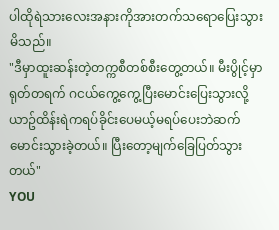ပါထိုရဲသားလေးအနားကိုအားတက်သရောပြေးသွားမိသည်။
"ဒီမှာထူးဆန်းတဲ့တက္ကစီတစ်စီးတွေ့တယ်။ မီးပွိုင့်မှာရုတ်တရက် ဂငယ်ကွေ့ကွေ့ပြီးမောင်းပြေးသွားလို့ယာဥ်ထိန်းရဲကရပ်ခိုင်းပေမယ့်မရပ်ပေးဘဲဆက်မောင်းသွားခဲ့တယ်။ ပြီးတော့မျက်ခြေပြတ်သွားတယ်"
YOU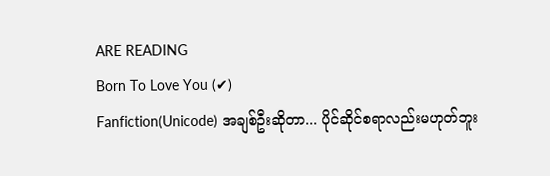ARE READING
Born To Love You (✔)
Fanfiction(Unicode) အချစ်ဦးဆိုတာ... ပိုင်ဆိုင်စရာလည်းမဟုတ်ဘူး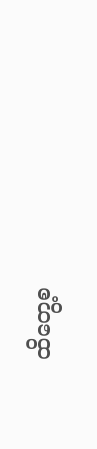ထိတွေ့စ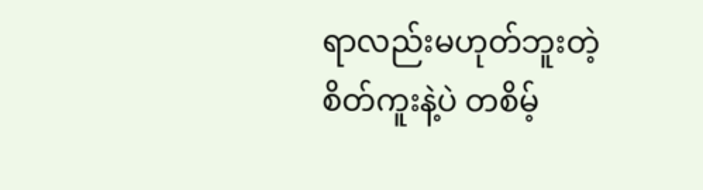ရာလည်းမဟုတ်ဘူးတဲ့ စိတ်ကူးနဲ့ပဲ တစိမ့်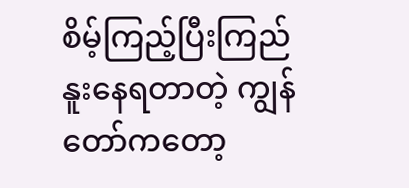စိမ့်ကြည့်ပြီးကြည်နူးနေရတာတဲ့ ကျွန်တော်ကတော့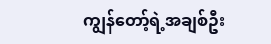ကျွန်တော့်ရဲ့အချစ်ဦး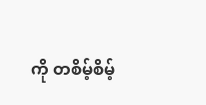ကို တစိမ့်စိမ့်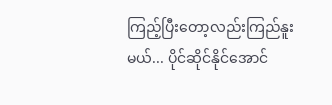ကြည့်ပြီးတော့လည်းကြည်နူးမယ်... ပိုင်ဆိုင်နိုင်အောင်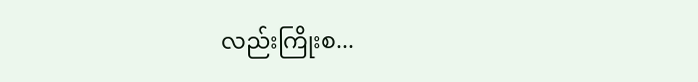လည်းကြိုးစ...